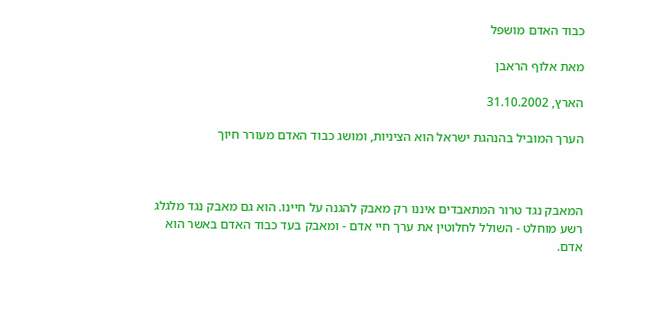כבוד האדם מושפל

מאת אלוף הראבן

הארץ, 31.10.2002

הערך המוביל בהנהגת ישראל הוא הציניות, ומושג כבוד האדם מעורר חיוך



המאבק נגד טרור המתאבדים איננו רק מאבק להגנה על חיינו. הוא גם מאבק נגד מלגלג רשע מוחלט - השולל לחלוטין את ערך חיי אדם - ומאבק בעד כבוד האדם באשר הוא אדם.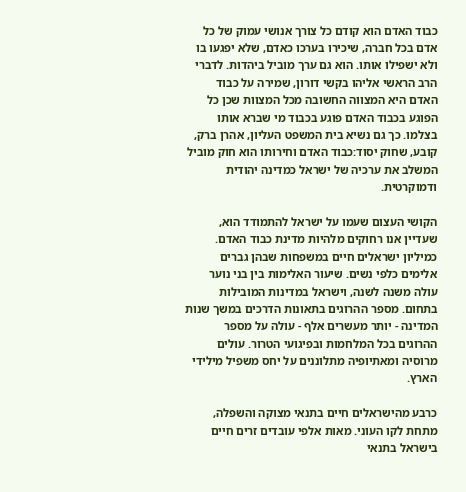כבוד האדם הוא קודם כל צורך אנושי עמוק של כל אדם בכל חברה, שיכירו בערכו כאדם, שלא יפגעו בו ולא ישפילו אותו. הוא גם ערך מוביל ביהדות. לדברי הרב הראשי אליהו בקשי דורון, שמירה על כבוד האדם היא המצווה החשובה מכל המצוות שכן כל הפוגע בכבוד האדם פוגע בכבוד מי שברא אותו בצלמו. כך גם נשיא בית המשפט העליון, אהרן ברק, קובע, שחוק יסוד:כבוד האדם וחירותו הוא חוק מוביל המשלב את ערכיה של ישראל כמדינה יהודית ודמוקרטית.

הקושי העצום שעמו על ישראל להתמודד הוא, שעדיין אנו רחוקים מלהיות מדינת כבוד האדם. כמיליון ישראלים חיים במשפחות שבהן גברים אלימים כלפי נשים. שיעור האלימות בין בני נוער עולה משנה לשנה, וישראל במדינות המובילות בתחום. מספר ההרוגים בתאונות הדרכים במשך שנות המדינה - יותר מעשרים אלף - עולה על מספר ההרוגים בכל המלחמות ובפיגועי הטרור. עולים מרוסיה ומאתיופיה מתלוננים על יחס משפיל מילידי הארץ.

כרבע מהישראלים חיים בתנאי מצוקה והשפלה, מתחת לקו העוני. מאות אלפי עובדים זרים חיים בישראל בתנאי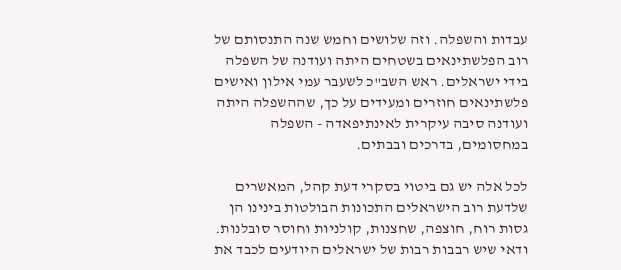עבדות והשפלה. וזה שלושים וחמש שנה התנסותם של רוב הפלשתינאים בשטחים היתה ועודנה של השפלה בידי ישראלים. ראש השב"כ לשעבר עמי אילון ואישים פלשתינאים חוזרים ומעידים על כך, שההשפלה היתה ועודנה סיבה עיקרית לאינתיפאדה - השפלה במחסומים, בדרכים ובבתים.

לכל אלה יש גם ביטוי בסקרי דעת קהל, המאשרים שלדעת רוב הישראלים התכונות הבולטות בינינו הן גסות רוח, חוצפה, שחצנות, קולניות וחוסר סובלנות. ודאי שיש רבבות רבות של ישראלים היודעים לכבד את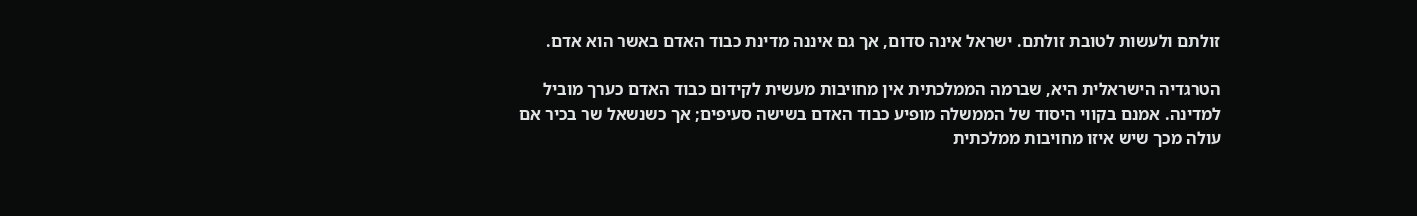זולתם ולעשות לטובת זולתם. ישראל אינה סדום, אך גם איננה מדינת כבוד האדם באשר הוא אדם.

הטרגדיה הישראלית היא, שברמה הממלכתית אין מחויבות מעשית לקידום כבוד האדם כערך מוביל למדינה. אמנם בקווי היסוד של הממשלה מופיע כבוד האדם בשישה סעיפים; אך כשנשאל שר בכיר אם עולה מכך שיש איזו מחויבות ממלכתית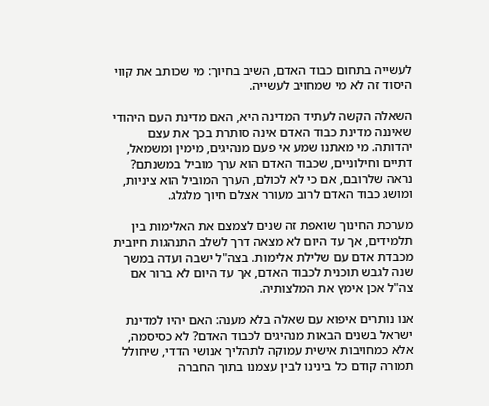לעשייה בתחום כבוד האדם, השיב בחיוך: מי שכותב את קווי היסוד זה לא מי שמחויב לעשייה.

השאלה הקשה לעתיד המדינה היא, האם מדינת העם היהודי שאיננה מדינת כבוד האדם אינה סותרת בכך את עצם יהדותה. מי מאתנו שמע אי פעם מנהיגים, מימין ומשמאל, דתיים וחילוניים, שכבוד האדם הוא ערך מוביל במשנתם? נראה שלרובם, אם כי לא לכולם, הערך המוביל הוא ציניות, ומושג כבוד האדם לרוב מעורר אצלם חיוך מלגלג.

מערכת החינוך שואפת זה שנים לצמצם את האלימות בין תלמידים, אך עד היום לא מצאה דרך לשלב התנהגות חיובית מכבדת אדם עם שלילת אלימות. בצה"ל ישבה ועדה במשך שנה לגבש תוכנית לכבוד האדם, אך עד היום לא ברור אם צה"ל אכן אימץ את המלצותיה.

אנו נותרים איפוא עם שאלה בלא מענה: האם יהיו למדינת ישראל בשנים הבאות מנהיגים לכבוד האדם? לא כסיסמה, אלא כמחויבות אישית עמוקה לתהליך אנושי הדדי, שיחולל תמורה קודם כל בינינו לבין עצמנו בתוך החברה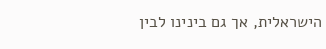הישראלית, אך גם בינינו לבין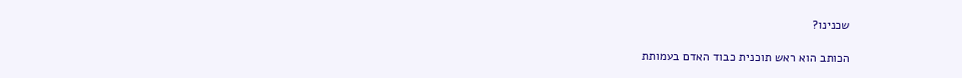שכנינו?

הכותב הוא ראש תוכנית כבוד האדם בעמותת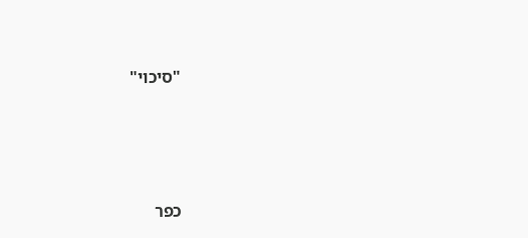"סיכוי"





כפר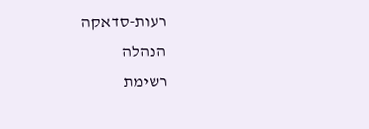רעות-סדאקה
הנהלה
רשימת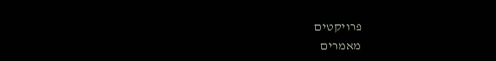פרויקטים
מאמרים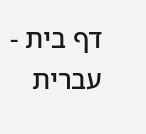דף בית - עברית